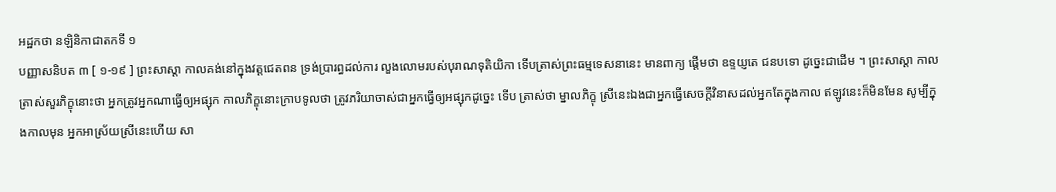អដ្ឋកថា នឡិនិកាជាតកទី ១
បញ្ញាសនិបត ៣ [ ១-១៩ ] ព្រះសាស្តា កាលគង់នៅក្នុងវត្តជេតពន ទ្រង់ប្រារព្ធដល់ការ លួងលោមរបស់បុរាណទុតិយិកា ទើបត្រាស់ព្រះធម្មទេសនានេះ មានពាក្យ ផ្តើមថា ឧទ្ទយ្ញតេ ជនបទោ ដូច្នេះជាដើម ។ ព្រះសាស្តា កាលត្រាស់សួរភិក្ខុនោះថា អ្នកត្រូវអ្នកណាធ្វើឲ្យអផ្សុក កាលភិក្ខុនោះក្រាបទូលថា ត្រូវភរិយាចាស់ជាអ្នកធ្វើឲ្យអផ្សុកដូច្នេះ ទើប ត្រាស់ថា ម្នាលភិក្ខុ ស្រីនេះឯងជាអ្នកធ្វើសេចក្តីវិនាសដល់អ្នកតែក្នុងកាល ឥឡូវនេះក៏មិនមែន សូម្បីក្នុងកាលមុន អ្នកអាស្រ័យស្រីនេះហើយ សា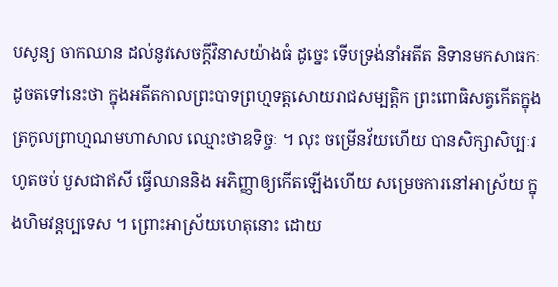បសូន្យ ចាកឈាន ដល់នូវសេចក្តីវិនាសយ៉ាងធំ ដូច្នេះ ទើបទ្រង់នាំអតីត និទានមកសាធកៈដូចតទៅនេះថា ក្នុងអតីតកាលព្រះបាទព្រហ្មទត្តសោយរាជសម្បត្តិក ព្រះពោធិសត្វកើតក្នុងត្រកូលព្រាហ្មណមហាសាល ឈ្មោះថាឧទិច្ចៈ ។ លុះ ចម្រើនវ័យហើយ បានសិក្សាសិប្បៈរហូតចប់ បួសជាឥសី ធ្វើឈាននិង អភិញ្ញាឲ្យកើតឡើងហើយ សម្រេចការនៅអាស្រ័យ ក្នុងហិមវន្តប្បទេស ។ ព្រោះអាស្រ័យហេតុនោះ ដោយ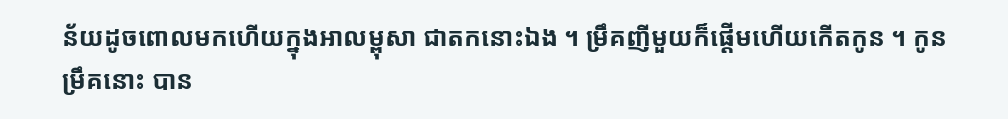ន័យដូចពោលមកហើយក្នុងអាលម្ពុសា ជាតកនោះឯង ។ ម្រឹគញីមួយក៏ផ្តើមហើយកើតកូន ។ កូនម្រឹគនោះ បាន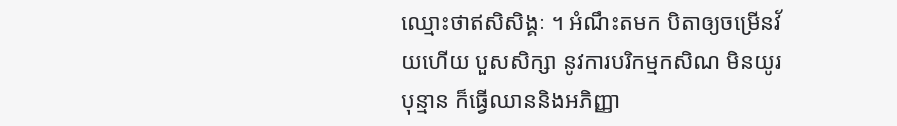ឈ្មោះថាឥសិសិង្គៈ ។ អំណឹះតមក បិតាឲ្យចម្រើនវ័យហើយ បួសសិក្សា នូវការបរិកម្មកសិណ មិនយូរបុន្មាន ក៏ធ្វើឈាននិងអភិញ្ញា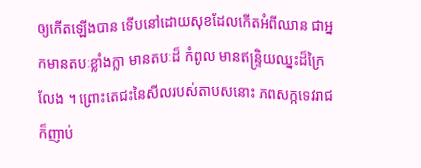ឲ្យកើតឡើងបាន ទើបនៅដោយសុខដែលកើតអំពីឈាន ជាអ្នកមានតបៈខ្លាំងក្លា មានតបៈដ៏ កំពូល មានឥន្ទ្រិយឈ្នះដ៏ក្រៃលែង ។ ព្រោះតេជះនៃសីលរបស់តាបសនោះ ភពសក្កទេវរាជក៏ញាប់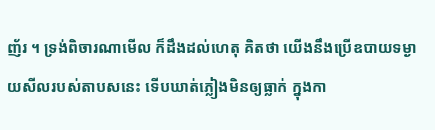ញ័រ ។ ទ្រង់ពិចារណាមើល ក៏ដឹងដល់ហេតុ គិតថា យើងនឹងប្រើឧបាយទម្ងាយសីលរបស់តាបសនេះ ទើបឃាត់ភ្លៀងមិនឲ្យធ្លាក់ ក្នុងកា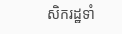សិករដ្ឋទាំ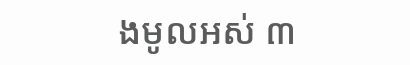ងមូលអស់ ៣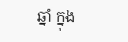ឆ្នាំ ក្នុង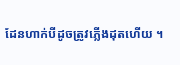ដែនហាក់បីដូចត្រូវភ្លើងដុតហើយ ។